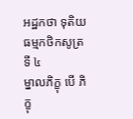អដ្ឋកថា ទុតិយធម្មកថិកសូត្រទី ៤
ម្នាលភិក្ខុ បើ ភិក្ខុ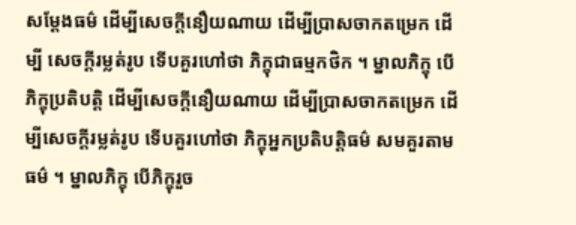សម្តែងធម៌ ដើម្បីសេចក្តីនឿយណាយ ដើម្បីប្រាសចាកតម្រេក ដើម្បី សេចក្តីរម្លត់រូប ទើបគួរហៅថា ភិក្ខុជាធម្មកថិក ។ ម្នាលភិក្ខុ បើភិក្ខុប្រតិបត្តិ ដើម្បីសេចក្តីនឿយណាយ ដើម្បីប្រាសចាកតម្រេក ដើម្បីសេចក្តីរម្លត់រូប ទើបគួរហៅថា ភិក្ខុអ្នកប្រតិបត្តិធម៌ សមគួរតាមធម៌ ។ ម្នាលភិក្ខុ បើភិក្ខុរួច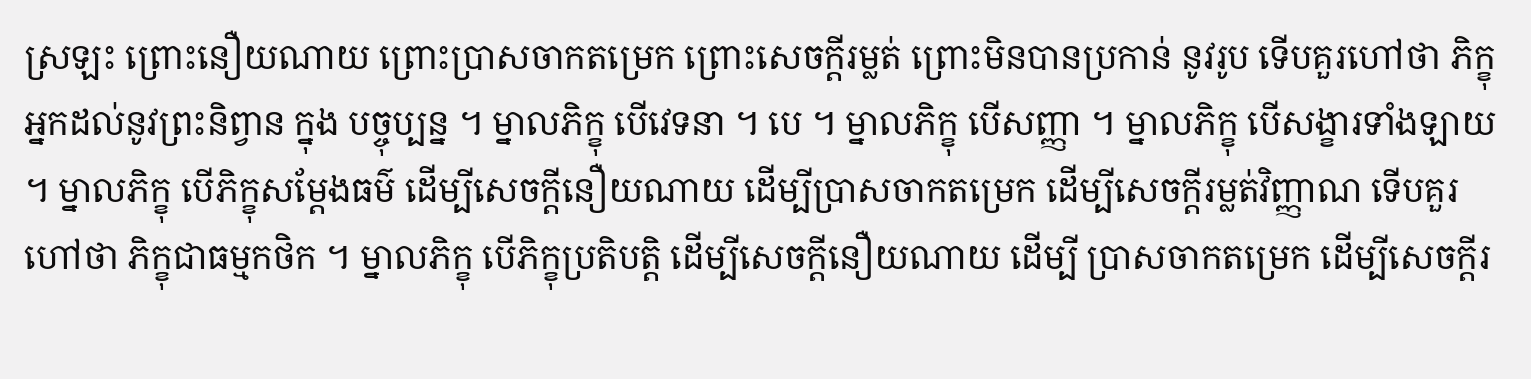ស្រឡះ ព្រោះនឿយណាយ ព្រោះប្រាសចាកតម្រេក ព្រោះសេចក្តីរម្លត់ ព្រោះមិនបានប្រកាន់ នូវរូប ទើបគួរហៅថា ភិក្ខុអ្នកដល់នូវព្រះនិព្វាន ក្នុង បច្ចុប្បន្ន ។ ម្នាលភិក្ខុ បើវេទនា ។ បេ ។ ម្នាលភិក្ខុ បើសញ្ញា ។ ម្នាលភិក្ខុ បើសង្ខារទាំងឡាយ ។ ម្នាលភិក្ខុ បើភិក្ខុសម្តែងធម៌ ដើម្បីសេចក្តីនឿយណាយ ដើម្បីប្រាសចាកតម្រេក ដើម្បីសេចក្តីរម្លត់វិញ្ញាណ ទើបគួរហៅថា ភិក្ខុជាធម្មកថិក ។ ម្នាលភិក្ខុ បើភិក្ខុប្រតិបត្តិ ដើម្បីសេចក្តីនឿយណាយ ដើម្បី ប្រាសចាកតម្រេក ដើម្បីសេចក្តីរ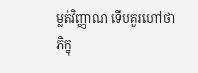ម្លត់វិញ្ញាណ ទើបគួរហៅថា ភិក្ខុ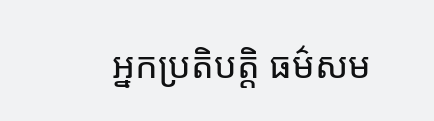អ្នកប្រតិបត្តិ ធម៌សម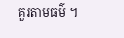គួរតាមធម៌ ។